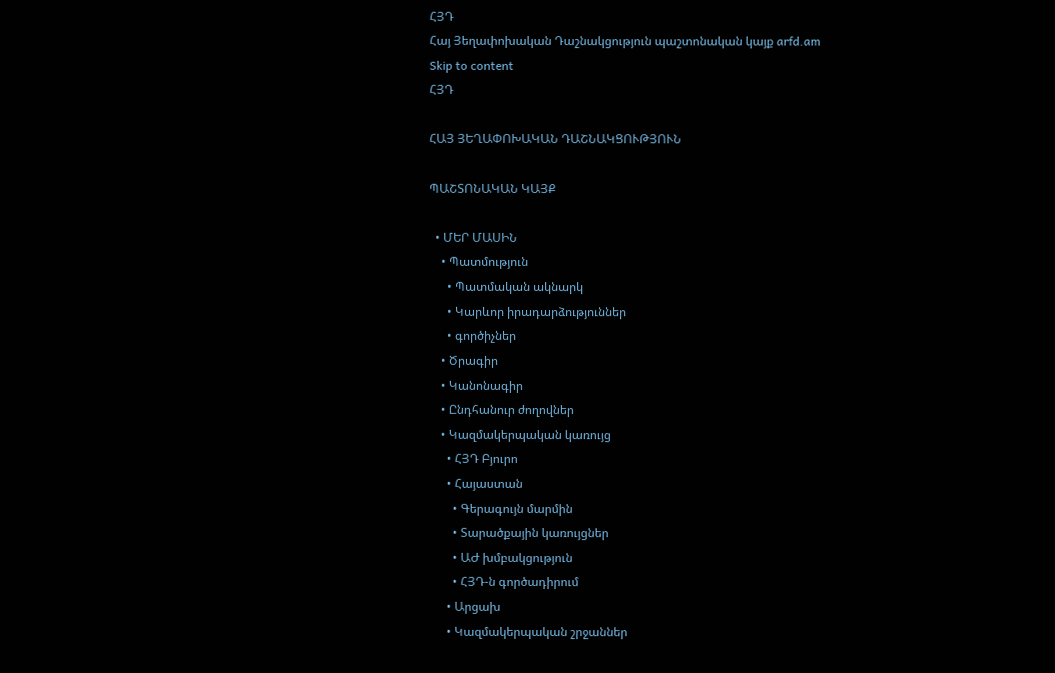ՀՅԴ
Հայ Յեղափոխական Դաշնակցություն պաշտոնական կայք arfd.am
Skip to content
ՀՅԴ

ՀԱՅ ՅԵՂԱՓՈԽԱԿԱՆ ԴԱՇՆԱԿՑՈՒԹՅՈՒՆ

ՊԱՇՏՈՆԱԿԱՆ ԿԱՅՔ

  • ՄԵՐ ՄԱՍԻՆ
    • Պատմություն
      • Պատմական ակնարկ
      • Կարևոր իրադարձություններ
      • գործիչներ
    • Ծրագիր
    • Կանոնագիր
    • Ընդհանուր ժողովներ
    • Կազմակերպական կառույց
      • ՀՅԴ Բյուրո
      • Հայաստան
        • Գերագույն մարմին
        • Տարածքային կառույցներ
        • ԱԺ խմբակցություն
        • ՀՅԴ-ն գործադիրում
      • Արցախ
      • Կազմակերպական շրջաններ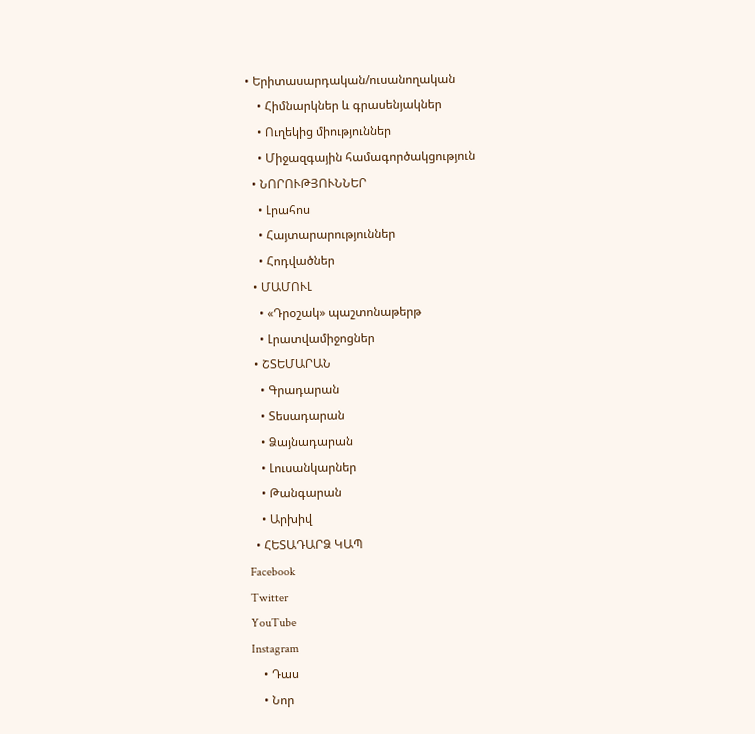• Երիտասարդական/ուսանողական
    • Հիմնարկներ և գրասենյակներ
    • Ուղեկից միություններ
    • Միջազգային համագործակցություն
  • ՆՈՐՈՒԹՅՈՒՆՆԵՐ
    • Լրահոս
    • Հայտարարություններ
    • Հոդվածներ
  • ՄԱՄՈՒԼ
    • «Դրօշակ» պաշտոնաթերթ
    • Լրատվամիջոցներ
  • ՇՏԵՄԱՐԱՆ
    • Գրադարան
    • Տեսադարան
    • Ձայնադարան
    • Լուսանկարներ
    • Թանգարան
    • Արխիվ
  • ՀԵՏԱԴԱՐՁ ԿԱՊ
Facebook
Twitter
YouTube
Instagram
    • Դաս
    • Նոր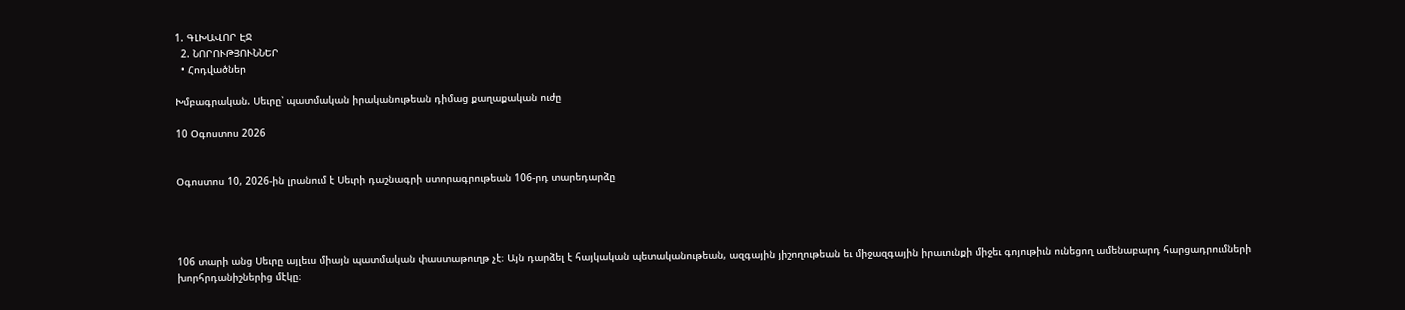1. ԳԼԽԱՎՈՐ ԷՋ
  2. ՆՈՐՈՒԹՅՈՒՆՆԵՐ
  • Հոդվածներ

Խմբագրական. Սեւրը՝ պատմական իրականութեան դիմաց քաղաքական ուժը

10 Օգոստոս 2026


Օգոստոս 10, 2026-ին լրանում է Սեւրի դաշնագրի ստորագրութեան 106-րդ տարեդարձը




106 տարի անց Սեւրը այլեւս միայն պատմական փաստաթուղթ չէ։ Այն դարձել է հայկական պետականութեան, ազգային յիշողութեան եւ միջազգային իրաւունքի միջեւ գոյութիւն ունեցող ամենաբարդ հարցադրումների խորհրդանիշներից մէկը։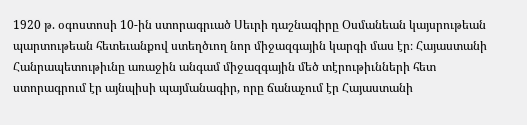1920 թ. օգոստոսի 10-ին ստորագրւած Սեւրի դաշնագիրը Օսմանեան կայսրութեան պարտութեան հետեւանքով ստեղծւող նոր միջազգային կարգի մաս էր։ Հայաստանի Հանրապետութիւնը առաջին անգամ միջազգային մեծ տէրութիւնների հետ ստորագրում էր այնպիսի պայմանագիր, որը ճանաչում էր Հայաստանի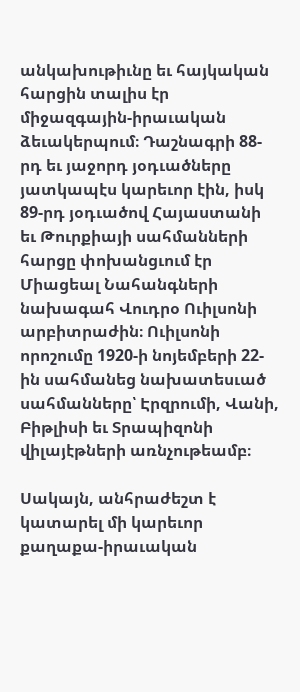անկախութիւնը եւ հայկական հարցին տալիս էր միջազգային-իրաւական ձեւակերպում։ Դաշնագրի 88-րդ եւ յաջորդ յօդւածները յատկապէս կարեւոր էին, իսկ 89-րդ յօդւածով Հայաստանի եւ Թուրքիայի սահմանների հարցը փոխանցւում էր Միացեալ Նահանգների նախագահ Վուդրօ Ուիլսոնի արբիտրաժին։ Ուիլսոնի որոշումը 1920-ի նոյեմբերի 22-ին սահմանեց նախատեսւած սահմանները՝ Էրզրումի, Վանի, Բիթլիսի եւ Տրապիզոնի վիլայէթների առնչութեամբ։

Սակայն, անհրաժեշտ է կատարել մի կարեւոր քաղաքա-իրաւական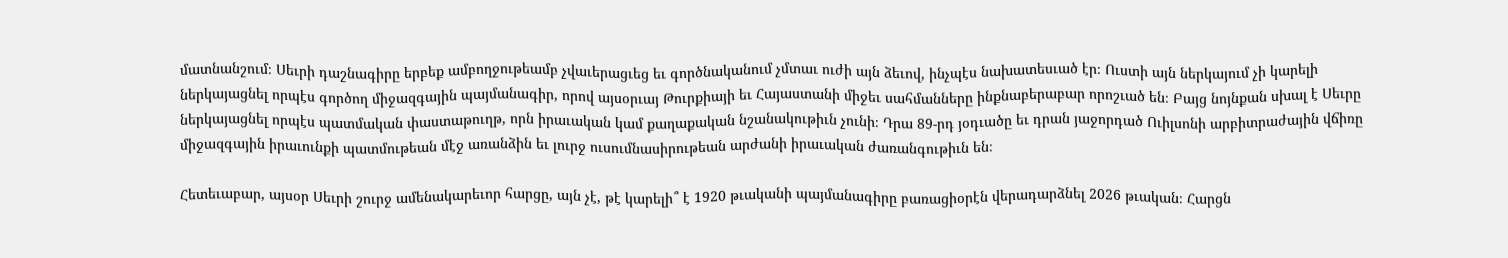մատնանշում։ Սեւրի դաշնագիրը երբեք ամբողջութեամբ չվաւերացւեց եւ գործնականում չմտաւ ուժի այն ձեւով, ինչպէս նախատեսւած էր։ Ուստի այն ներկայում չի կարելի ներկայացնել որպէս գործող միջազգային պայմանագիր, որով այսօրւայ Թուրքիայի եւ Հայաստանի միջեւ սահմանները ինքնաբերաբար որոշւած են։ Բայց նոյնքան սխալ է Սեւրը ներկայացնել որպէս պատմական փաստաթուղթ, որն իրաւական կամ քաղաքական նշանակութիւն չունի։ Դրա 89-րդ յօդւածը եւ դրան յաջորդած Ուիլսոնի արբիտրաժային վճիռը միջազգային իրաւունքի պատմութեան մէջ առանձին եւ լուրջ ուսումնասիրութեան արժանի իրաւական ժառանգութիւն են։

Հետեւաբար, այսօր Սեւրի շուրջ ամենակարեւոր հարցը, այն չէ, թէ կարելի՞ է 1920 թւականի պայմանագիրը բառացիօրէն վերադարձնել 2026 թւական։ Հարցն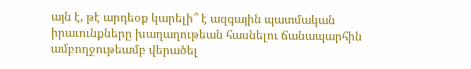այն է, թէ արդեօք կարելի՞ է ազգային պատմական իրաւունքները խաղաղութեան հասնելու ճանապարհին ամբողջութեամբ վերածել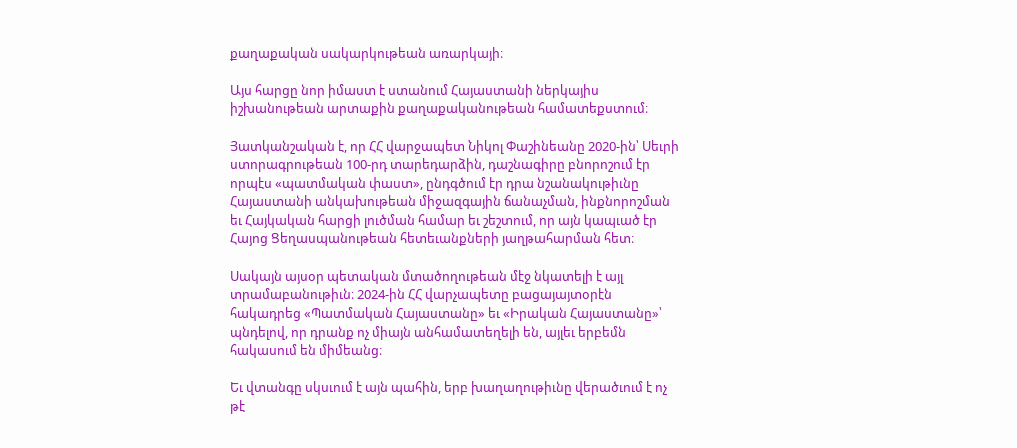քաղաքական սակարկութեան առարկայի։

Այս հարցը նոր իմաստ է ստանում Հայաստանի ներկայիս իշխանութեան արտաքին քաղաքականութեան համատեքստում։

Յատկանշական է, որ ՀՀ վարջապետ Նիկոլ Փաշինեանը 2020-ին՝ Սեւրի ստորագրութեան 100-րդ տարեդարձին, դաշնագիրը բնորոշում էր որպէս «պատմական փաստ», ընդգծում էր դրա նշանակութիւնը Հայաստանի անկախութեան միջազգային ճանաչման, ինքնորոշման եւ Հայկական հարցի լուծման համար եւ շեշտում, որ այն կապւած էր Հայոց Ցեղասպանութեան հետեւանքների յաղթահարման հետ։

Սակայն այսօր պետական մտածողութեան մէջ նկատելի է այլ տրամաբանութիւն։ 2024-ին ՀՀ վարչապետը բացայայտօրէն հակադրեց «Պատմական Հայաստանը» եւ «Իրական Հայաստանը»՝ պնդելով, որ դրանք ոչ միայն անհամատեղելի են, այլեւ երբեմն հակասում են միմեանց։

Եւ վտանգը սկսւում է այն պահին, երբ խաղաղութիւնը վերածւում է ոչ թէ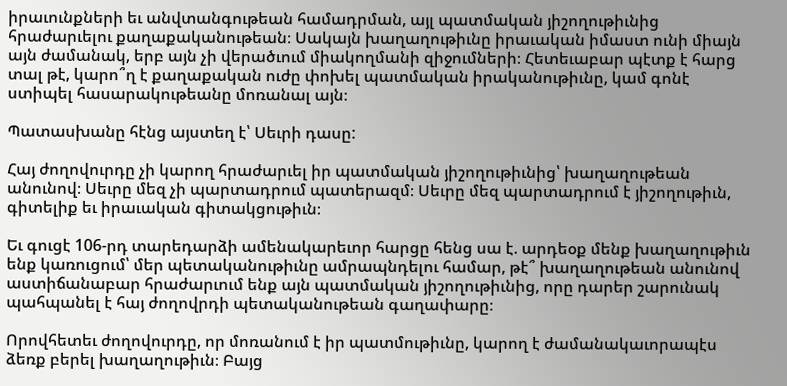իրաւունքների եւ անվտանգութեան համադրման, այլ պատմական յիշողութիւնից հրաժարւելու քաղաքականութեան։ Սակայն խաղաղութիւնը իրաւական իմաստ ունի միայն այն ժամանակ, երբ այն չի վերածւում միակողմանի զիջումների։ Հետեւաբար պէտք է հարց տալ թէ, կարո՞ղ է քաղաքական ուժը փոխել պատմական իրականութիւնը, կամ գոնէ ստիպել հասարակութեանը մոռանալ այն։

Պատասխանը հէնց այստեղ է՝ Սեւրի դասը:

Հայ ժողովուրդը չի կարող հրաժարւել իր պատմական յիշողութիւնից՝ խաղաղութեան անունով։ Սեւրը մեզ չի պարտադրում պատերազմ։ Սեւրը մեզ պարտադրում է յիշողութիւն, գիտելիք եւ իրաւական գիտակցութիւն։

Եւ գուցէ 106-րդ տարեդարձի ամենակարեւոր հարցը հենց սա է. արդեօք մենք խաղաղութիւն ենք կառուցում՝ մեր պետականութիւնը ամրապնդելու համար, թէ՞ խաղաղութեան անունով աստիճանաբար հրաժարւում ենք այն պատմական յիշողութիւնից, որը դարեր շարունակ պահպանել է հայ ժողովրդի պետականութեան գաղափարը։

Որովհետեւ ժողովուրդը, որ մոռանում է իր պատմութիւնը, կարող է ժամանակաւորապէս ձեռք բերել խաղաղութիւն։ Բայց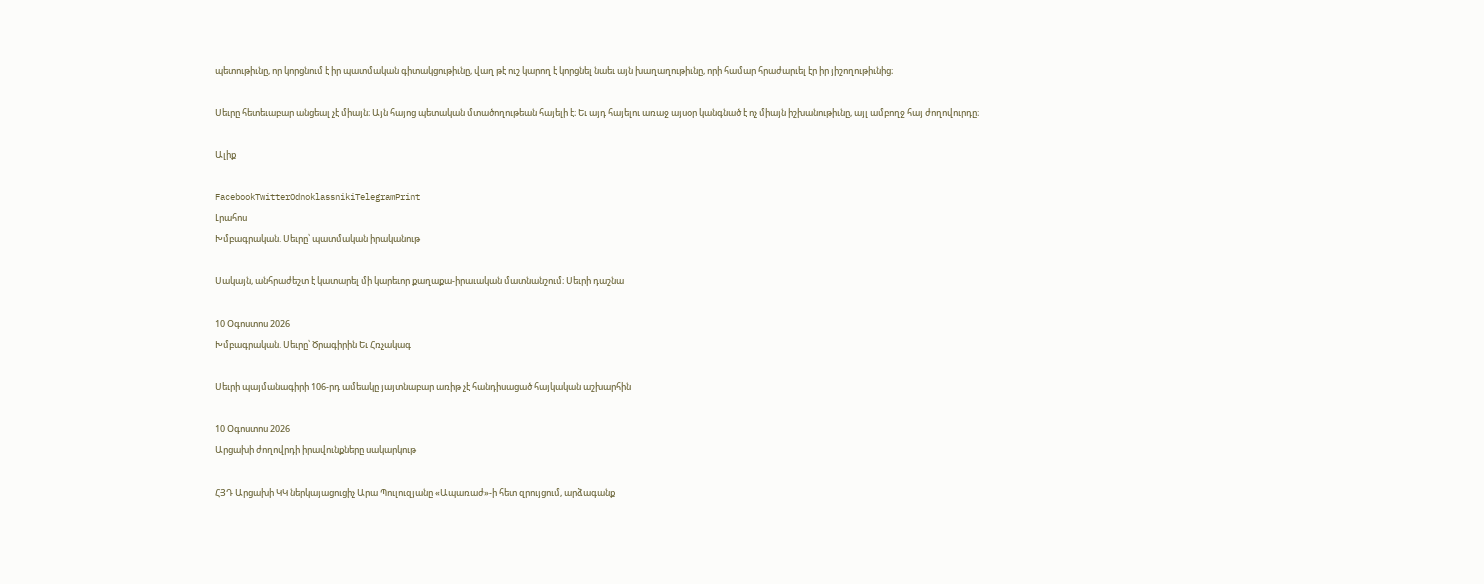պետութիւնը, որ կորցնում է իր պատմական գիտակցութիւնը, վաղ թէ ուշ կարող է կորցնել նաեւ այն խաղաղութիւնը, որի համար հրաժարւել էր իր յիշողութիւնից։

Սեւրը հետեւաբար անցեալ չէ միայն։ Այն հայոց պետական մտածողութեան հայելի է։ Եւ այդ հայելու առաջ այսօր կանգնած է ոչ միայն իշխանութիւնը, այլ ամբողջ հայ ժողովուրդը։

Ալիք

FacebookTwitterOdnoklassnikiTelegramPrint
Լրահոս
Խմբագրական. Սեւրը՝ պատմական իրականութ

Սակայն, անհրաժեշտ է կատարել մի կարեւոր քաղաքա-իրաւական մատնանշում։ Սեւրի դաշնա

10 Օգոստոս 2026
Խմբագրական. Սեւրը՝ Ծրագիրին Եւ Հռչակագ

Սեւրի պայմանագիրի 106-րդ ամեակը յայտնաբար առիթ չէ հանդիսացած հայկական աշխարհին

10 Օգոստոս 2026
Արցախի ժողովրդի իրավունքները սակարկութ

ՀՅԴ Արցախի ԿԿ ներկայացուցիչ Արա Պուլուզյանը «Ապառաժ»-ի հետ զրույցում, արձագանք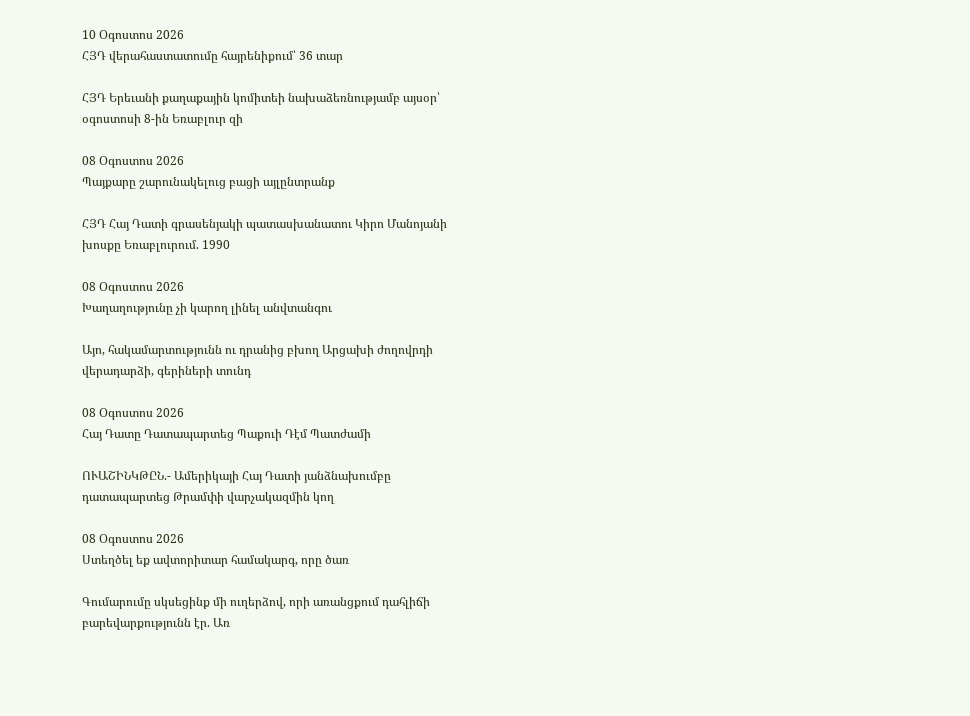10 Օգոստոս 2026
ՀՅԴ վերահաստատումը հայրենիքում՝ 36 տար

ՀՅԴ Երեւանի քաղաքային կոմիտեի նախաձեռնությամբ այսօր՝ օգոստոսի 8-ին Եռաբլուր զի

08 Օգոստոս 2026
Պայքարը շարունակելուց բացի այլընտրանք

ՀՅԴ Հայ Դատի գրասենյակի պատասխանատու Կիրո Մանոյանի խոսքը Եռաբլուրում. 1990

08 Օգոստոս 2026
Խաղաղությունը չի կարող լինել անվտանգու

Այո, հակամարտությունն ու դրանից բխող Արցախի ժողովրդի վերադարձի, գերիների տունդ

08 Օգոստոս 2026
Հայ Դատը Դատապարտեց Պաքուի Դէմ Պատժամի

ՈՒԱՇԻՆԿԹԸՆ.- Ամերիկայի Հայ Դատի յանձնախումբը դատապարտեց Թրամփի վարչակազմին կող

08 Օգոստոս 2026
Ստեղծել եք ավտորիտար համակարգ, որը ծառ

Գումարումը սկսեցինք մի ուղերձով, որի առանցքում դահլիճի բարեվարքությունն էր. Առ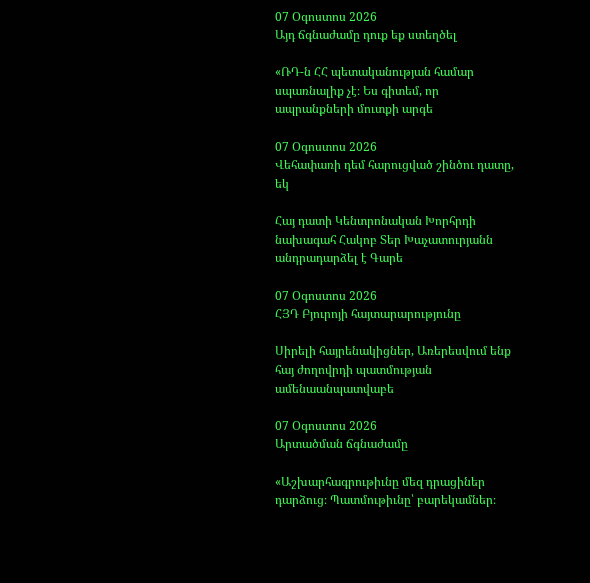07 Օգոստոս 2026
Այդ ճգնաժամը դուք եք ստեղծել

«ՌԴ-ն ՀՀ պետականության համար սպառնալիք չէ։ Ես գիտեմ, որ ապրանքների մուտքի արգե

07 Օգոստոս 2026
Վեհափառի դեմ հարուցված շինծու դատը, եկ

Հայ դատի Կենտրոնական Խորհրդի նախագահ Հակոբ Տեր Խաչատուրյանն անդրադարձել է Գարե

07 Օգոստոս 2026
ՀՅԴ Բյուրոյի հայտարարությունը

Սիրելի հայրենակիցներ, Առերեսվում ենք հայ ժողովրդի պատմության ամենաանպատվաբե

07 Օգոստոս 2026
Արտածման ճգնաժամը

«Աշխարհագրութիւնը մեզ դրացիներ դարձուց։ Պատմութիւնը՝ բարեկամներ։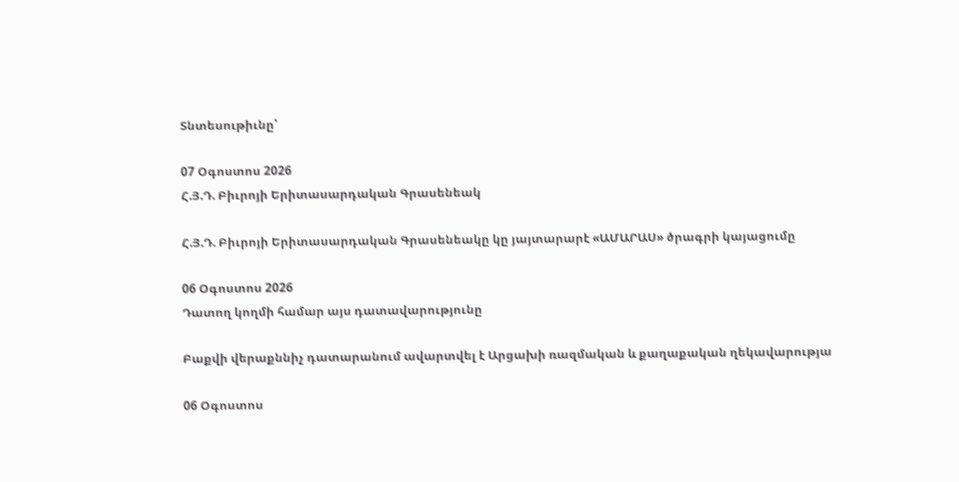Տնտեսութիւնը՝

07 Օգոստոս 2026
Հ.Յ.Դ. Բիւրոյի Երիտասարդական Գրասենեակ

Հ.Յ.Դ. Բիւրոյի Երիտասարդական Գրասենեակը կը յայտարարէ «ԱՄԱՐԱՍ» ծրագրի կայացումը

06 Օգոստոս 2026
Դատող կողմի համար այս դատավարությունը

Բաքվի վերաքննիչ դատարանում ավարտվել է Արցախի ռազմական և քաղաքական ղեկավարությա

06 Օգոստոս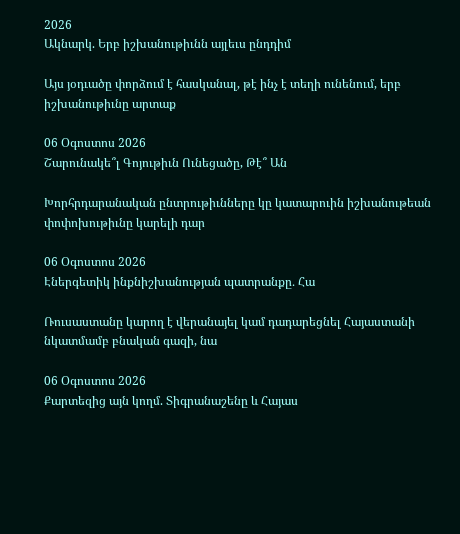2026
Ակնարկ. Երբ իշխանութիւնն այլեւս ընդդիմ

Այս յօդւածը փորձում է հասկանալ, թէ ինչ է տեղի ունենում, երբ իշխանութիւնը արտաք

06 Օգոստոս 2026
Շարունակե՞լ Գոյութիւն Ունեցածը, Թէ՞ Ան

Խորհրդարանական ընտրութիւնները կը կատարուին իշխանութեան փոփոխութիւնը կարելի դար

06 Օգոստոս 2026
Էներգետիկ ինքնիշխանության պատրանքը․ Հա

Ռուսաստանը կարող է վերանայել կամ դադարեցնել Հայաստանի նկատմամբ բնական գազի, նա

06 Օգոստոս 2026
Քարտեզից այն կողմ. Տիգրանաշենը և Հայաս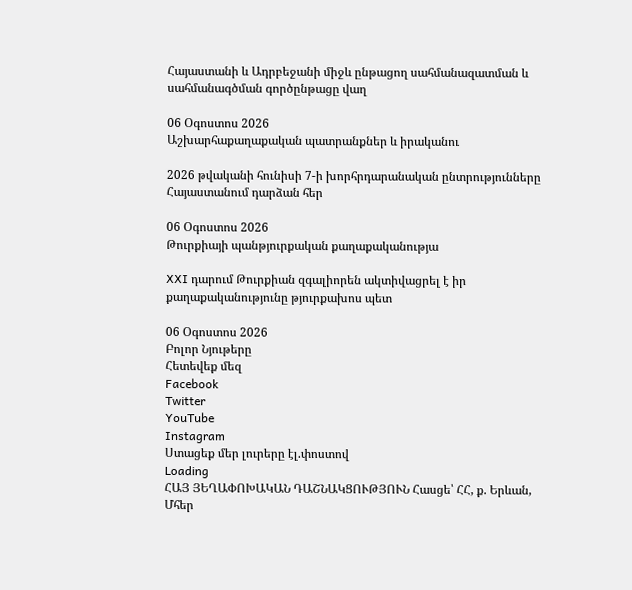Հայաստանի և Ադրբեջանի միջև ընթացող սահմանազատման և սահմանագծման գործընթացը վաղ

06 Օգոստոս 2026
Աշխարհաքաղաքական պատրանքներ և իրականու

2026 թվականի հունիսի 7-ի խորհրդարանական ընտրությունները Հայաստանում դարձան հեր

06 Օգոստոս 2026
Թուրքիայի պանթյուրքական քաղաքականությա

XXI դարում Թուրքիան զգալիորեն ակտիվացրել է իր քաղաքականությունը թյուրքախոս պետ

06 Օգոստոս 2026
Բոլոր Նյութերը
Հետեվեք մեզ
Facebook
Twitter
YouTube
Instagram
Ստացեք մեր լուրերը էլ.փոստով
Loading
ՀԱՅ ՅԵՂԱՓՈԽԱԿԱՆ ԴԱՇՆԱԿՑՈՒԹՅՈՒՆ Հասցե՝ ՀՀ, ք. Երևան, Մհեր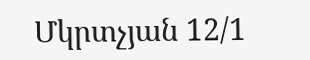Մկրտչյան 12/1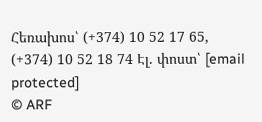Հեռախոս՝ (+374) 10 52 17 65, (+374) 10 52 18 74 Էլ. փոստ՝ [email protected]
© ARF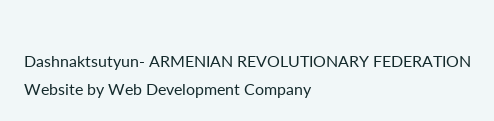Dashnaktsutyun- ARMENIAN REVOLUTIONARY FEDERATION Website by Web Development Company